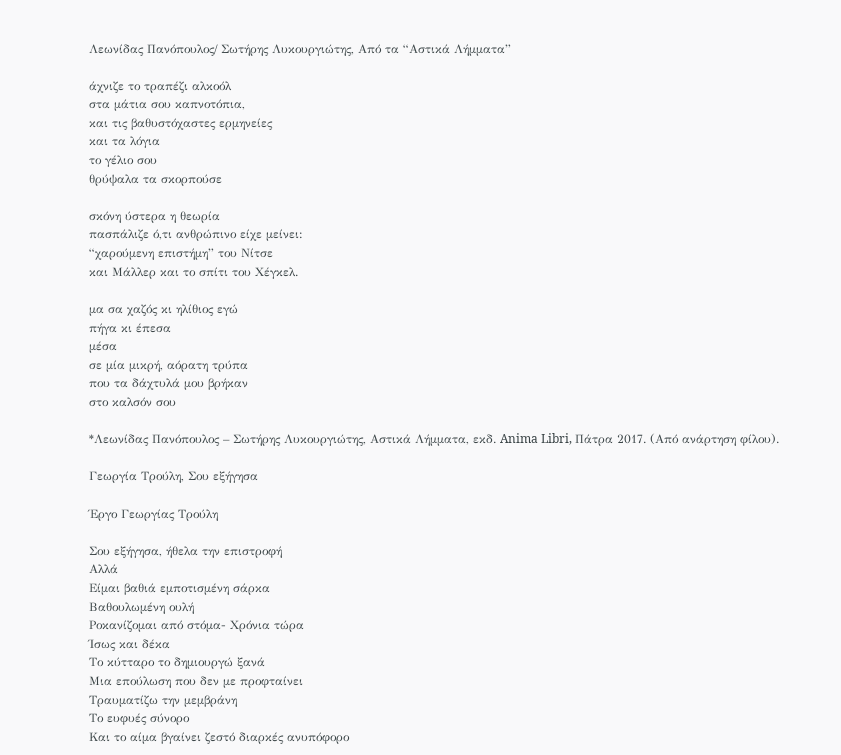Λεωνίδας Πανόπουλος/ Σωτήρης Λυκουργιώτης, Από τα “Αστικά Λήμματα”

άχνιζε το τραπέζι αλκοόλ
στα μάτια σου καπνοτόπια,
και τις βαθυστόχαστες ερμηνείες
και τα λόγια
το γέλιο σου
θρύψαλα τα σκορπούσε

σκόνη ύστερα η θεωρία
πασπάλιζε ό,τι ανθρώπινο είχε μείνει:
“χαρούμενη επιστήμη” του Νίτσε
και Μάλλερ και το σπίτι του Χέγκελ.

μα σα χαζός κι ηλίθιος εγώ
πήγα κι έπεσα
μέσα
σε μία μικρή, αόρατη τρύπα
που τα δάχτυλά μου βρήκαν
στο καλσόν σου

*Λεωνίδας Πανόπουλος – Σωτήρης Λυκουργιώτης, Αστικά Λήμματα, εκδ. Anima Libri, Πάτρα 2017. (Από ανάρτηση φίλου).

Γεωργία Τρούλη, Σου εξήγησα

Έργο Γεωργίας Τρούλη

Σου εξήγησα, ήθελα την επιστροφή
Αλλά
Είμαι βαθιά εμποτισμένη σάρκα
Βαθουλωμένη ουλή
Ροκανίζομαι από στόμα- Χρόνια τώρα
Ίσως και δέκα
Το κύτταρο το δημιουργώ ξανά
Μια επούλωση που δεν με προφταίνει
Τραυματίζω την μεμβράνη
Το ευφυές σύνορο
Και το αίμα βγαίνει ζεστό διαρκές ανυπόφορο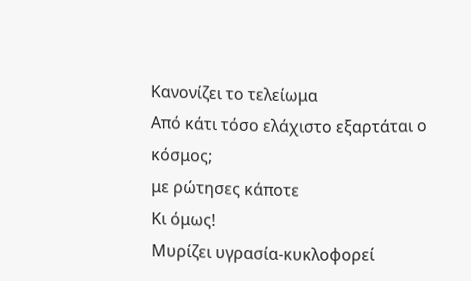Κανονίζει το τελείωμα
Από κάτι τόσο ελάχιστο εξαρτάται ο κόσμος;
με ρώτησες κάποτε
Κι όμως!
Μυρίζει υγρασία-κυκλοφορεί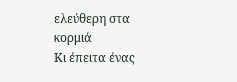ελεύθερη στα κορμιά
Κι έπειτα ένας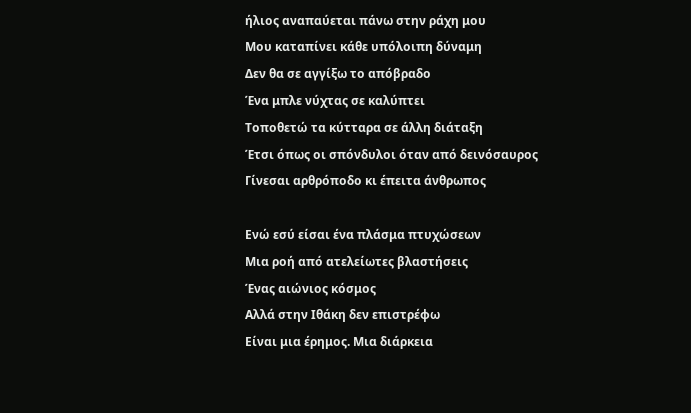ήλιος αναπαύεται πάνω στην ράχη μου
Μου καταπίνει κάθε υπόλοιπη δύναμη
Δεν θα σε αγγίξω το απόβραδο
Ένα μπλε νύχτας σε καλύπτει
Τοποθετώ τα κύτταρα σε άλλη διάταξη
Έτσι όπως οι σπόνδυλοι όταν από δεινόσαυρος
Γίνεσαι αρθρόποδο κι έπειτα άνθρωπος

Ενώ εσύ είσαι ένα πλάσμα πτυχώσεων
Μια ροή από ατελείωτες βλαστήσεις
Ένας αιώνιος κόσμος
Αλλά στην Ιθάκη δεν επιστρέφω
Είναι μια έρημος. Μια διάρκεια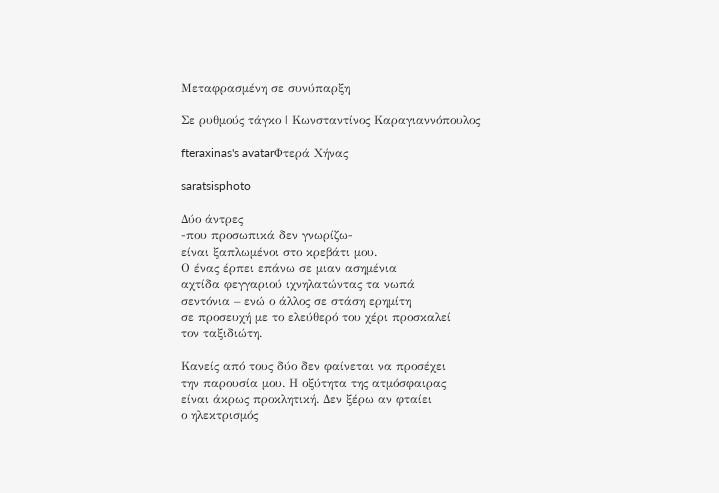Μεταφρασμένη σε συνύπαρξη

Σε ρυθμούς τάγκο | Κωνσταντίνος Καραγιαννόπουλος

fteraxinas's avatarΦτερά Χήνας

saratsisphoto

Δύο άντρες
-που προσωπικά δεν γνωρίζω-
είναι ξαπλωμένοι στο κρεβάτι μου.
Ο ένας έρπει επάνω σε μιαν ασημένια
αχτίδα φεγγαριού ιχνηλατώντας τα νωπά
σεντόνια – ενώ ο άλλος σε στάση ερημίτη
σε προσευχή με το ελεύθερό του χέρι προσκαλεί
τον ταξιδιώτη.

Κανείς από τους δύο δεν φαίνεται να προσέχει
την παρουσία μου. Η οξύτητα της ατμόσφαιρας
είναι άκρως προκλητική. Δεν ξέρω αν φταίει
ο ηλεκτρισμός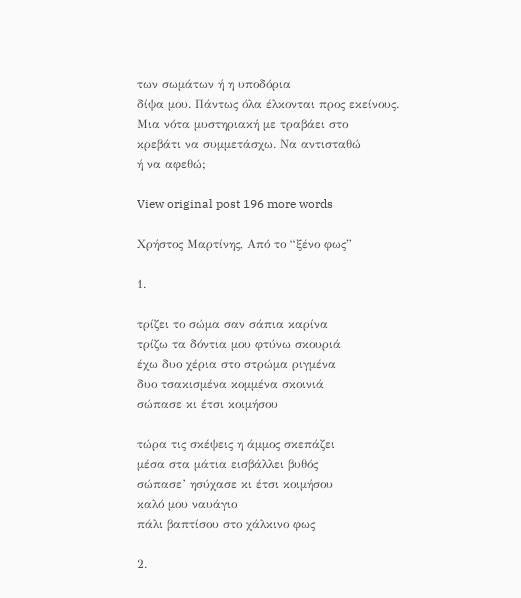των σωμάτων ή η υποδόρια
δίψα μου. Πάντως όλα έλκονται προς εκείνους.
Μια νότα μυστηριακή με τραβάει στο
κρεβάτι να συμμετάσχω. Να αντισταθώ
ή να αφεθώ;

View original post 196 more words

Χρήστος Μαρτίνης, Από το “ξένο φως”

1.

τρίζει το σώμα σαν σάπια καρίνα
τρίζω τα δόντια μου φτύνω σκουριά
έχω δυο χέρια στο στρώμα ριγμένα
δυο τσακισμένα κομμένα σκοινιά
σώπασε κι έτσι κοιμήσου

τώρα τις σκέψεις η άμμος σκεπάζει
μέσα στα μάτια εισβάλλει βυθός
σώπασε’ ησύχασε κι έτσι κοιμήσου
καλό μου ναυάγιο
πάλι βαπτίσου στο χάλκινο φως

2.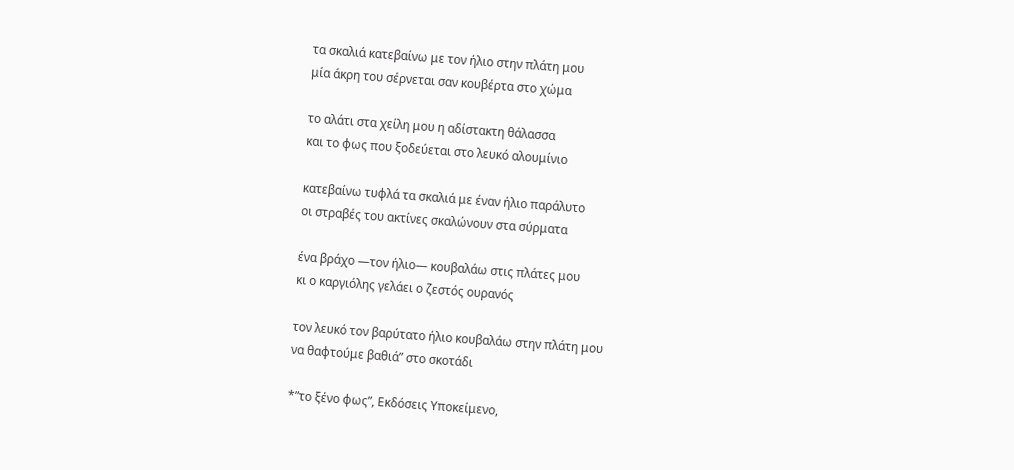τα σκαλιά κατεβαίνω με τον ήλιο στην πλάτη μου
μία άκρη του σέρνεται σαν κουβέρτα στο χώμα

το αλάτι στα χείλη μου η αδίστακτη θάλασσα
και το φως που ξοδεύεται στο λευκό αλουμίνιο

κατεβαίνω τυφλά τα σκαλιά με έναν ήλιο παράλυτο
οι στραβές του ακτίνες σκαλώνουν στα σύρματα

ένα βράχο —τον ήλιο— κουβαλάω στις πλάτες μου
κι ο καργιόλης γελάει ο ζεστός ουρανός

τον λευκό τον βαρύτατο ήλιο κουβαλάω στην πλάτη μου
να θαφτούμε βαθιά” στο σκοτάδι

*”το ξένο φως”, Εκδόσεις Υποκείμενο,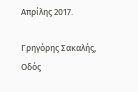Απρίλης 2017.

Γρηγόρης Σακαλής, Οδός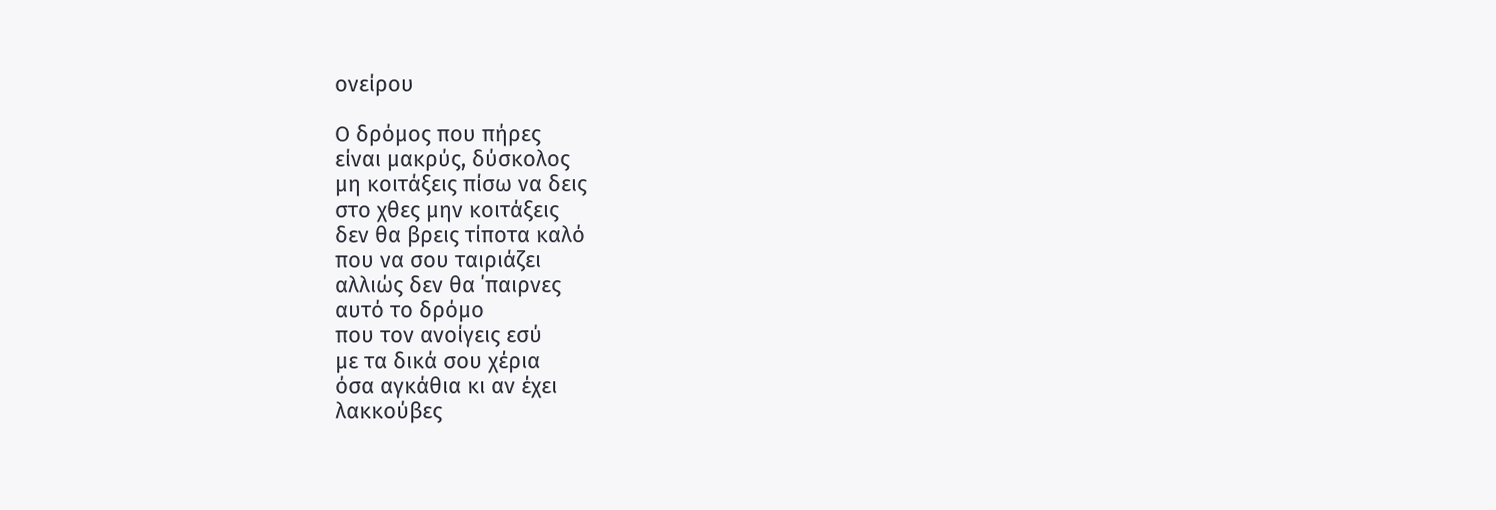ονείρου

Ο δρόμος που πήρες
είναι μακρύς, δύσκολος
μη κοιτάξεις πίσω να δεις
στο χθες μην κοιτάξεις
δεν θα βρεις τίποτα καλό
που να σου ταιριάζει
αλλιώς δεν θα ΄παιρνες
αυτό το δρόμο
που τον ανοίγεις εσύ
με τα δικά σου χέρια
όσα αγκάθια κι αν έχει
λακκούβες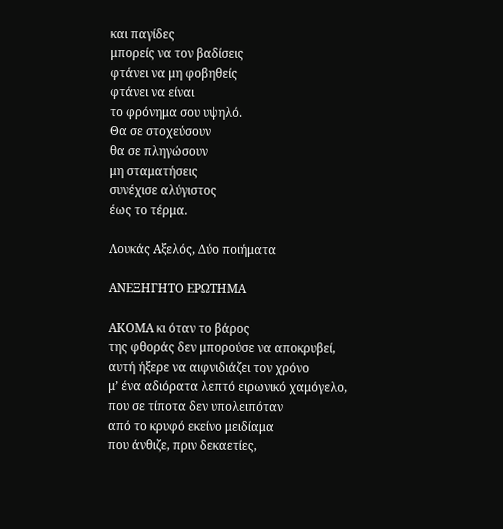και παγίδες
μπορείς να τον βαδίσεις
φτάνει να μη φοβηθείς
φτάνει να είναι
το φρόνημα σου υψηλό.
Θα σε στοχεύσουν
θα σε πληγώσουν
μη σταματήσεις
συνέχισε αλύγιστος
έως το τέρμα.

Λουκάς Αξελός, Δύο ποιήματα

ΑΝΕΞΗΓΗΤΟ ΕΡΩΤΗΜΑ

ΑΚΟΜΑ κι όταν το βάρος
της φθοράς δεν μπορούσε να αποκρυβεί,
αυτή ήξερε να αιφνιδιάζει τον χρόνο
μ’ ένα αδιόρατα λεπτό ειρωνικό χαμόγελο,
που σε τίποτα δεν υπολειπόταν
από το κρυφό εκείνο μειδίαμα
που άνθιζε, πριν δεκαετίες,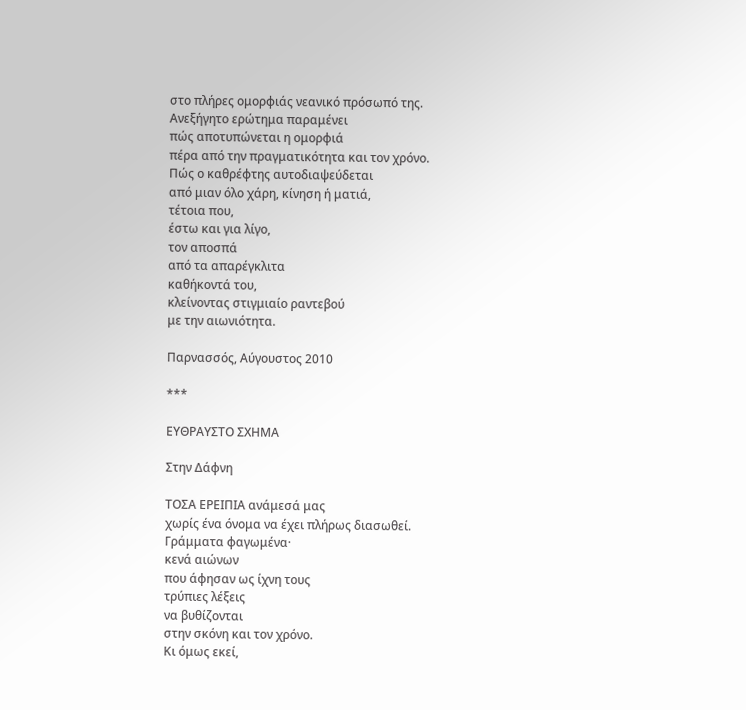στο πλήρες ομορφιάς νεανικό πρόσωπό της.
Ανεξήγητο ερώτημα παραμένει
πώς αποτυπώνεται η ομορφιά
πέρα από την πραγματικότητα και τον χρόνο.
Πώς ο καθρέφτης αυτοδιαψεύδεται
από μιαν όλο χάρη, κίνηση ή ματιά,
τέτοια που,
έστω και για λίγο,
τον αποσπά
από τα απαρέγκλιτα
καθήκοντά του,
κλείνοντας στιγμιαίο ραντεβού
με την αιωνιότητα.

Παρνασσός, Αύγουστος 2010

***

ΕΥΘΡΑΥΣΤΟ ΣΧΗΜΑ

Στην Δάφνη

ΤΟΣΑ ΕΡΕΙΠΙΑ ανάμεσά μας
χωρίς ένα όνομα να έχει πλήρως διασωθεί.
Γράμματα φαγωμένα·
κενά αιώνων
που άφησαν ως ίχνη τους
τρύπιες λέξεις
να βυθίζονται
στην σκόνη και τον χρόνο.
Κι όμως εκεί,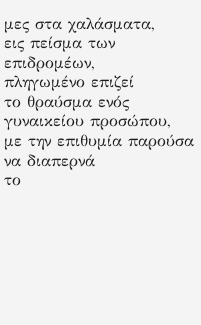μες στα χαλάσματα,
εις πείσμα των επιδρομέων,
πληγωμένο επιζεί
το θραύσμα ενός γυναικείου προσώπου,
με την επιθυμία παρούσα
να διαπερνά
το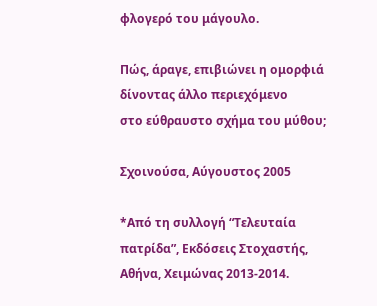φλογερό του μάγουλο.

Πώς, άραγε, επιβιώνει η ομορφιά
δίνοντας άλλο περιεχόμενο
στο εύθραυστο σχήμα του μύθου;

Σχοινούσα, Αύγουστος 2005

*Από τη συλλογή “Τελευταία πατρίδα”, Εκδόσεις Στοχαστής, Αθήνα, Χειμώνας 2013-2014.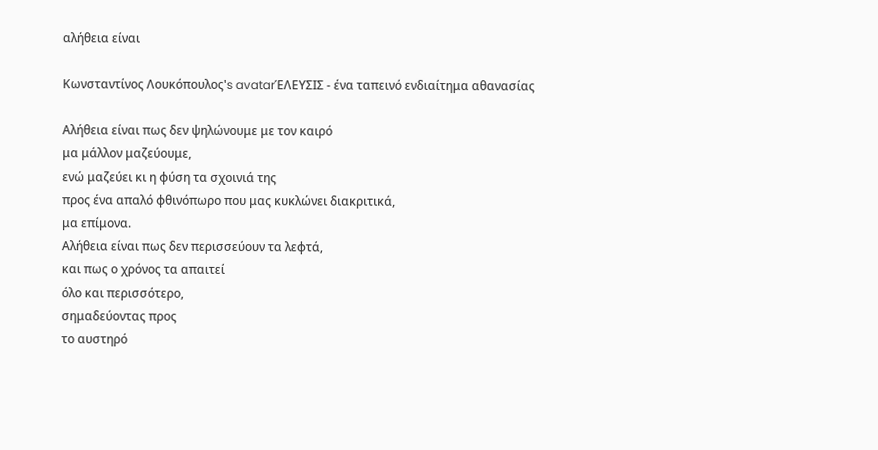αλήθεια είναι

Κωνσταντίνος Λουκόπουλος's avatarΈΛΕΥΣΙΣ - ένα ταπεινό ενδιαίτημα αθανασίας

Αλήθεια είναι πως δεν ψηλώνουμε με τον καιρό
μα μάλλον μαζεύουμε,
ενώ μαζεύει κι η φύση τα σχοινιά της
προς ένα απαλό φθινόπωρο που μας κυκλώνει διακριτικά,
μα επίμονα.
Αλήθεια είναι πως δεν περισσεύουν τα λεφτά,
και πως ο χρόνος τα απαιτεί
όλο και περισσότερο,
σημαδεύοντας προς
το αυστηρό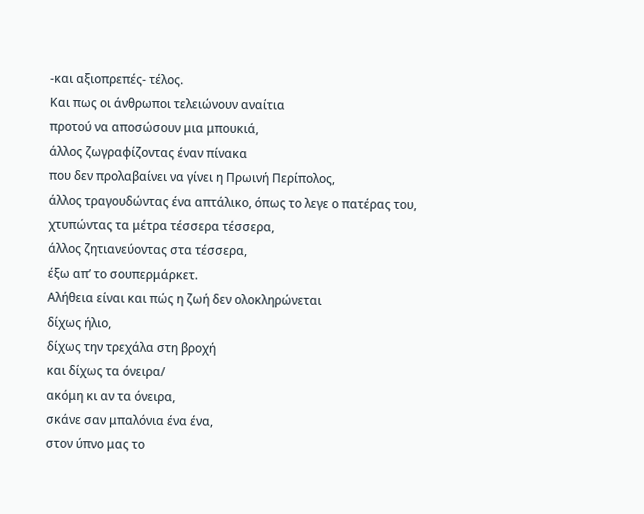-και αξιοπρεπές- τέλος.
Και πως οι άνθρωποι τελειώνουν αναίτια
προτού να αποσώσουν μια μπουκιά,
άλλος ζωγραφίζοντας έναν πίνακα
που δεν προλαβαίνει να γίνει η Πρωινή Περίπολος,
άλλος τραγουδώντας ένα απτάλικο, όπως το λεγε ο πατέρας του,
χτυπώντας τα μέτρα τέσσερα τέσσερα,
άλλος ζητιανεύοντας στα τέσσερα,
έξω απ’ το σουπερμάρκετ.
Αλήθεια είναι και πώς η ζωή δεν ολοκληρώνεται
δίχως ήλιο,
δίχως την τρεχάλα στη βροχή
και δίχως τα όνειρα/
ακόμη κι αν τα όνειρα,
σκάνε σαν μπαλόνια ένα ένα,
στον ύπνο μας το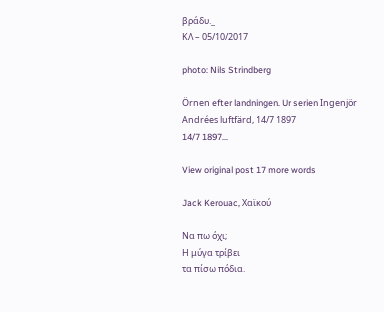βράδυ._
ΚΛ – 05/10/2017

photo: Nils Strindberg

Örnen efter landningen. Ur serien Ingenjör Andrées luftfärd, 14/7 1897
14/7 1897…

View original post 17 more words

Jack Kerouac, Χαϊκού

Να πω όχι;
Η μύγα τρίβει
τα πίσω πόδια.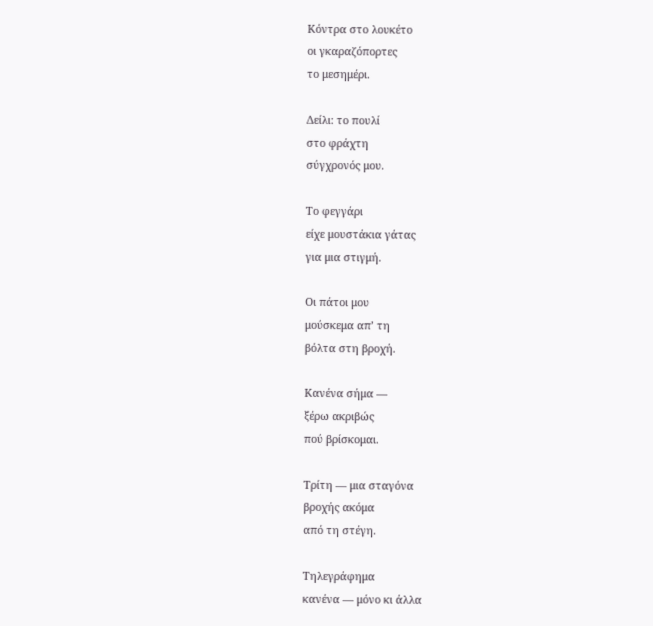Κόντρα στο λουκέτο
οι γκαραζόπορτες
το μεσημέρι.

Δείλι: το πουλί
στο φράχτη
σύγχρονός μου.

Το φεγγάρι
είχε μουστάκια γάτας
για μια στιγμή.

Οι πάτοι μου
μούσκεμα απ’ τη
βόλτα στη βροχή.

Κανένα σήμα —
ξέρω ακριβώς
πού βρίσκομαι.

Τρίτη — μια σταγόνα
βροχής ακόμα
από τη στέγη.

Τηλεγράφημα
κανένα — μόνο κι άλλα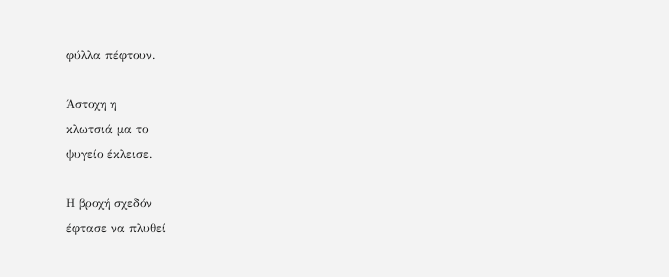φύλλα πέφτουν.

Άστοχη η
κλωτσιά μα το
ψυγείο έκλεισε.

Η βροχή σχεδόν
έφτασε να πλυθεί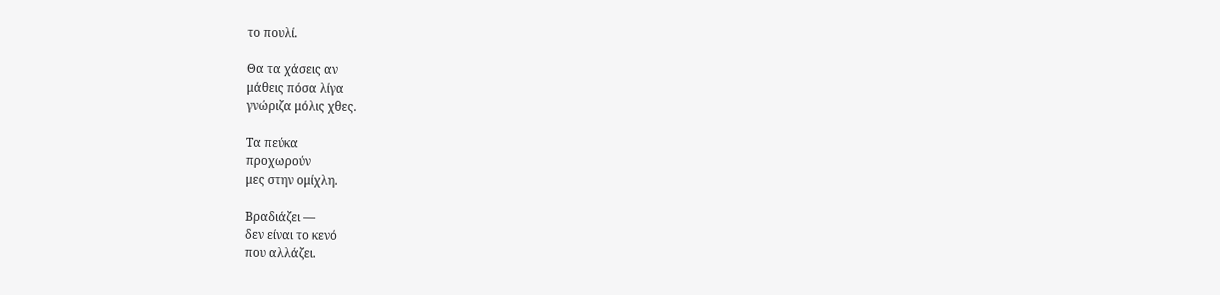το πουλί.

Θα τα χάσεις αν
μάθεις πόσα λίγα
γνώριζα μόλις χθες.

Τα πεύκα
προχωρούν
μες στην ομίχλη.

Βραδιάζει —
δεν είναι το κενό
που αλλάζει.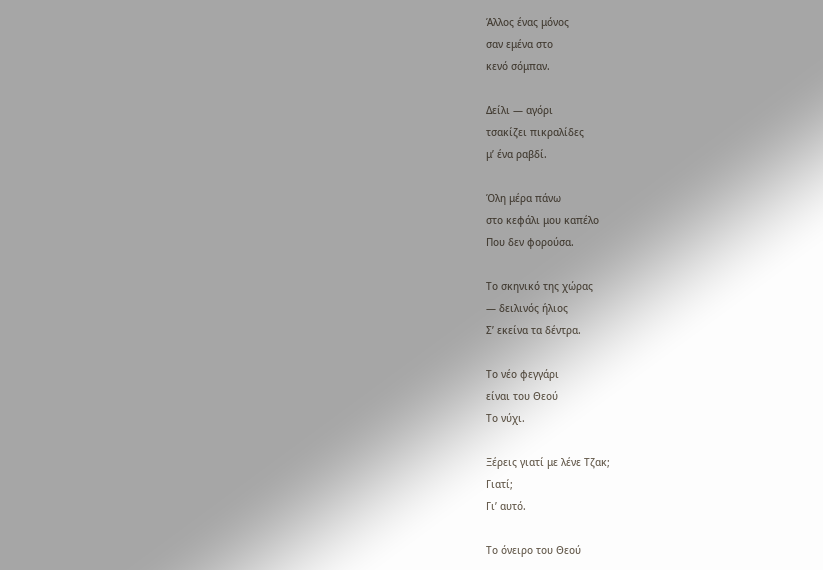Άλλος ένας μόνος
σαν εμένα στο
κενό σόμπαν.

Δείλι — αγόρι
τσακίζει πικραλίδες
μ’ ένα ραβδί.

Όλη μέρα πάνω
στο κεφάλι μου καπέλο
Που δεν φορούσα.

Το σκηνικό της χώρας
— δειλινός ήλιος
Σ’ εκείνα τα δέντρα.

Το νέο φεγγάρι
είναι του Θεού
Το νύχι.

Ξέρεις γιατί με λένε Τζακ;
Γιατί;
Γι’ αυτό.

Το όνειρο του Θεού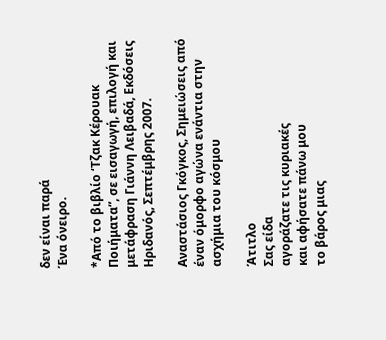δεν είναι παρά
Ένα όνειρο.

*Από το βιβλίο ‘Τζακ Κέρουακ Ποιήματα”, σε εισαγωγή, επιλογή και μετάφραση Γιάννη Λειβαδά, Εκδόσεις Ηριδανός, Σεπτέμβρης 2007.

Αναστάσιος Γκόγκος, Σημειώσεις από έναν όμορφο αγώνα ενάντια στην ασχήμια του κόσμου

Άτιτλο
Σας είδα
αγοράζατε τις κυριακές
και αφήσατε πάνω μου
το βάρος μιας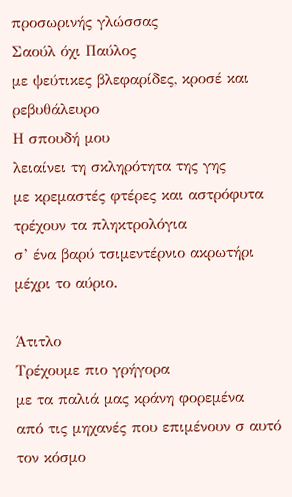προσωρινής γλώσσας
Σαούλ όχι Παύλος
με ψεύτικες βλεφαρίδες, κροσέ και ρεβυθάλευρο
Η σπουδή μου
λειαίνει τη σκληρότητα της γης
με κρεμαστές φτέρες και αστρόφυτα
τρέχουν τα πληκτρολόγια
σ’ ένα βαρύ τσιμεντέρνιο ακρωτήρι
μέχρι το αύριο.

Άτιτλο
Τρέχουμε πιο γρήγορα
με τα παλιά μας κράνη φορεμένα
από τις μηχανές που επιμένουν σ αυτό τον κόσμο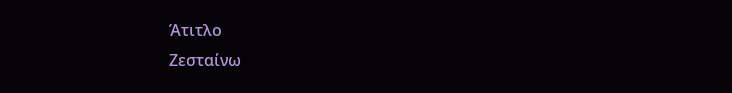Άτιτλο
Ζεσταίνω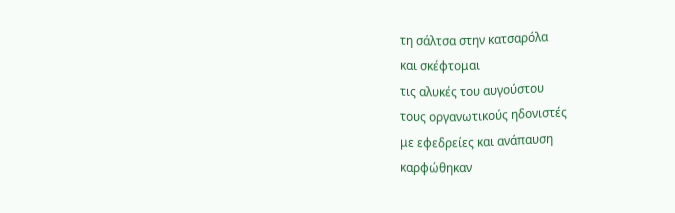τη σάλτσα στην κατσαρόλα
και σκέφτομαι
τις αλυκές του αυγούστου
τους οργανωτικούς ηδονιστές
με εφεδρείες και ανάπαυση
καρφώθηκαν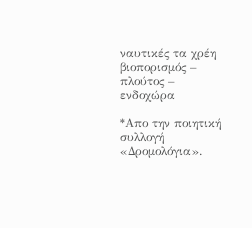ναυτικές τα χρέη
βιοπορισμός – πλούτος – ενδοχώρα

*Απο την ποιητική συλλογή «Δρομολόγια».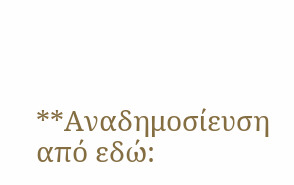**Αναδημοσίευση από εδώ: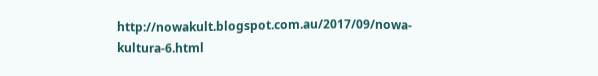http://nowakult.blogspot.com.au/2017/09/nowa-kultura-6.html